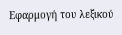Εφαρμογή του λεξικού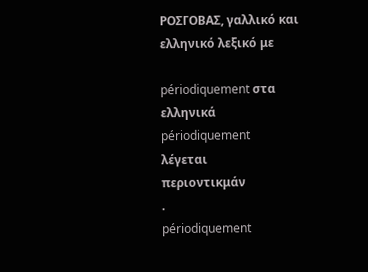ΡΟΣΓΟΒΑΣ, γαλλικό και ελληνικό λεξικό με

périodiquement στα ελληνικά
périodiquement
λέγεται
περιοντικμάν
.
périodiquement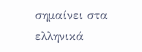σημαίνει στα ελληνικά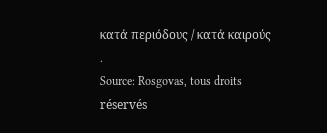κατά περιόδους / κατά καιρούς
.
Source: Rosgovas, tous droits réservés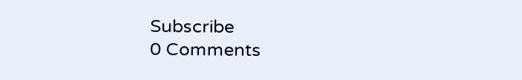Subscribe
0 Comments